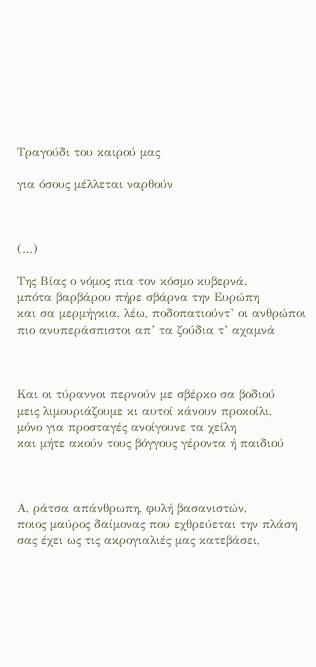Τραγούδι του καιρού μας

για όσους μέλλεται ναρθούν



(…)

Της Βίας ο νόμος πια τον κόσμο κυβερνά.
μπότα βαρβάρου πήρε σβάρνα την Ευρώπη
και σα μερμήγκια, λέω, ποδοπατιούντ’ οι ανθρώποι
πιο ανυπεράσπιστοι απ’ τα ζούδια τ’ αχαμνά



Και οι τύραννοι περνούν με σβέρκο σα βοδιού
μεις λιμουριάζουμε κι αυτοί κάνουν προκοίλι,
μόνο για προσταγές ανοίγουνε τα χείλη
και μήτε ακούν τους βόγγους γέροντα ή παιδιού



Α, ράτσα απάνθρωπη, φυλή βασανιστών,
ποιος μαύρος δαίμονας που εχθρεύεται την πλάση
σας έχει ως τις ακρογιαλιές μας κατεβάσει,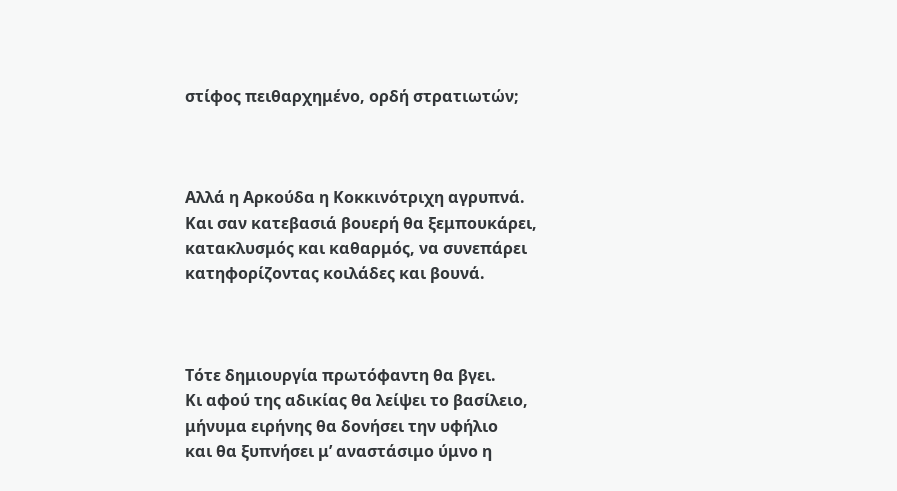στίφος πειθαρχημένο, ορδή στρατιωτών;



Αλλά η Αρκούδα η Κοκκινότριχη αγρυπνά.
Και σαν κατεβασιά βουερή θα ξεμπουκάρει,
κατακλυσμός και καθαρμός, να συνεπάρει
κατηφορίζοντας κοιλάδες και βουνά.



Τότε δημιουργία πρωτόφαντη θα βγει.
Κι αφού της αδικίας θα λείψει το βασίλειο,
μήνυμα ειρήνης θα δονήσει την υφήλιο
και θα ξυπνήσει μ’ αναστάσιμο ύμνο η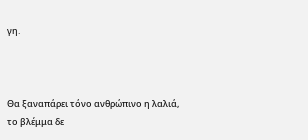γη.



Θα ξαναπάρει τόνο ανθρώπινο η λαλιά,
το βλέμμα δε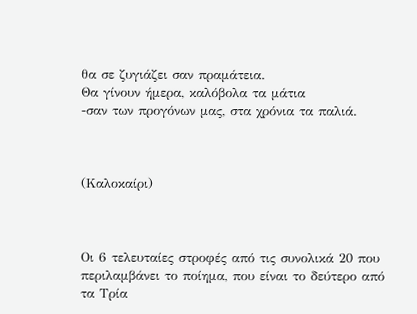θα σε ζυγιάζει σαν πραμάτεια.
Θα γίνουν ήμερα, καλόβολα τα μάτια
-σαν των προγόνων μας, στα χρόνια τα παλιά.



(Καλοκαίρι)



Οι 6 τελευταίες στροφές από τις συνολικά 20 που περιλαμβάνει το ποίημα, που είναι το δεύτερο από τα Τρία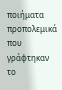ποιήματα προπολεμικά που γράφτηκαν το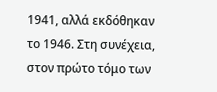1941, αλλά εκδόθηκαν το 1946. Στη συνέχεια, στον πρώτο τόμο των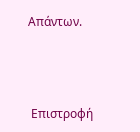Απάντων.



 Επιστροφή